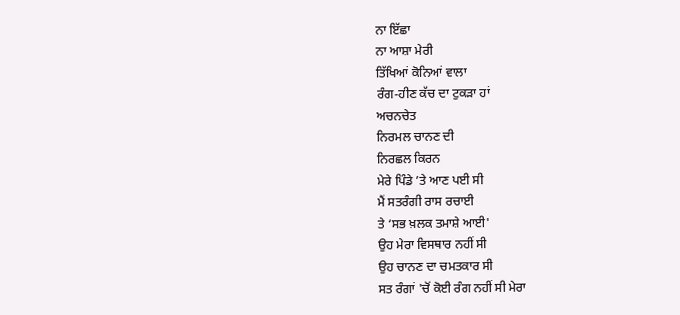ਨਾ ਇੱਛਾ
ਨਾ ਆਸ਼ਾ ਮੇਰੀ
ਤਿੱਖਿਆਂ ਕੋਨਿਆਂ ਵਾਲਾ
ਰੰਗ-ਹੀਣ ਕੱਚ ਦਾ ਟੁਕੜਾ ਹਾਂ
ਅਚਨਚੇਤ
ਨਿਰਮਲ ਚਾਨਣ ਦੀ
ਨਿਰਛਲ ਕਿਰਨ
ਮੇਰੇ ਪਿੰਡੇ ’ਤੇ ਆਣ ਪਈ ਸੀ
ਮੈਂ ਸਤਰੰਗੀ ਰਾਸ ਰਚਾਈ
ਤੇ ‘ਸਭ ਖ਼ਲਕ ਤਮਾਸ਼ੇ ਆਈ'
ਉਹ ਮੇਰਾ ਵਿਸਥਾਰ ਨਹੀਂ ਸੀ
ਉਹ ਚਾਨਣ ਦਾ ਚਮਤਕਾਰ ਸੀ
ਸਤ ਰੰਗਾਂ 'ਚੋਂ ਕੋਈ ਰੰਗ ਨਹੀਂ ਸੀ ਮੇਰਾ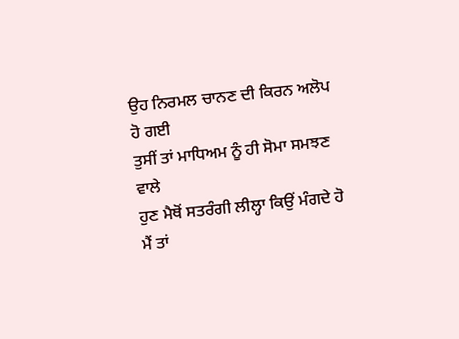ਉਹ ਨਿਰਮਲ ਚਾਨਣ ਦੀ ਕਿਰਨ ਅਲੋਪ ਹੋ ਗਈ
ਤੁਸੀਂ ਤਾਂ ਮਾਧਿਅਮ ਨੂੰ ਹੀ ਸੋਮਾ ਸਮਝਣ ਵਾਲੇ
ਹੁਣ ਮੈਥੋਂ ਸਤਰੰਗੀ ਲੀਲ੍ਹਾ ਕਿਉਂ ਮੰਗਦੇ ਹੋ
ਮੈਂ ਤਾਂ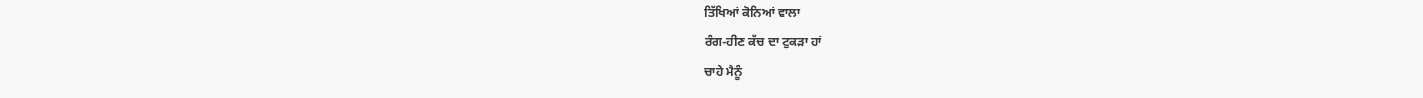ਤਿੱਖਿਆਂ ਕੋਨਿਆਂ ਵਾਲਾ
ਰੰਗ-ਹੀਣ ਕੱਚ ਦਾ ਟੁਕੜਾ ਹਾਂ
ਚਾਹੇ ਮੈਨੂੰ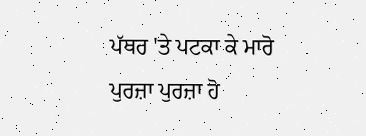ਪੱਥਰ 'ਤੇ ਪਟਕਾ ਕੇ ਮਾਰੋ
ਪੁਰਜ਼ਾ ਪੁਰਜ਼ਾ ਹੋ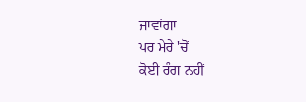ਜਾਵਾਂਗਾ
ਪਰ ਮੇਰੇ 'ਚੋਂ
ਕੋਈ ਰੰਗ ਨਹੀਂ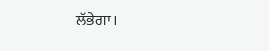ਲੱਭੇਗਾ।